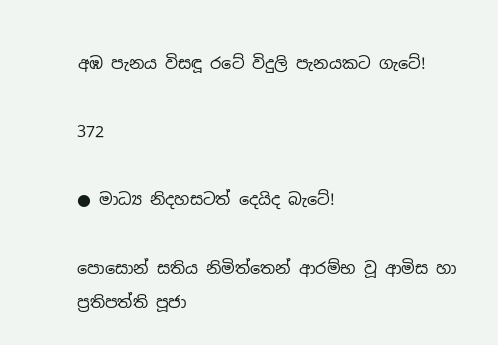අඹ පැනය විසඳූ රටේ විදුලි පැනයකට ගැටේ!

372

● මාධ්‍ය නිදහසටත් දෙයිද බැටේ!

පොසොන් සතිය නිමිත්තෙන් ආරම්භ වූ ආමිස හා ප්‍රතිපත්ති පූජා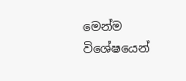මෙන්ම විශේෂයෙන්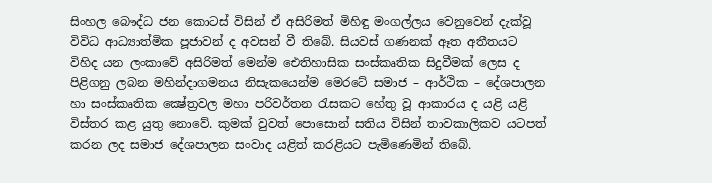සිංහල බෞද්ධ ජන කොටස් විසින් ඒ අසිරිමත් මිහිඳු මංගල්ලය වෙනුවෙන් දැක්වූ විවිධ ආධ්‍යාත්මික පූජාවන් ද අවසන් වී තිබේ. සියවස් ගණනක් ඈත අතීතයට විහිද යන ලංකාවේ අසිරිමත් මෙන්ම ඓතිහාසික සංස්කෘතික සිදුවීමක් ලෙස ද පිළිගනු ලබන මහින්දාගමනය නිසැකයෙන්ම මෙරටේ සමාජ – ආර්ථික – දේශපාලන හා සංස්කෘතික ක්‍ෂේත්‍රවල මහා පරිවර්තන රැසකට හේතු වූ ආකාරය ද යළි යළි විස්තර කළ යුතු නොවේ. කුමක් වුවත් පොසොන් සතිය විසින් තාවකාලිකව යටපත් කරන ලද සමාජ දේශපාලන සංවාද යළිත් කරළියට පැමිණෙමින් තිබේ.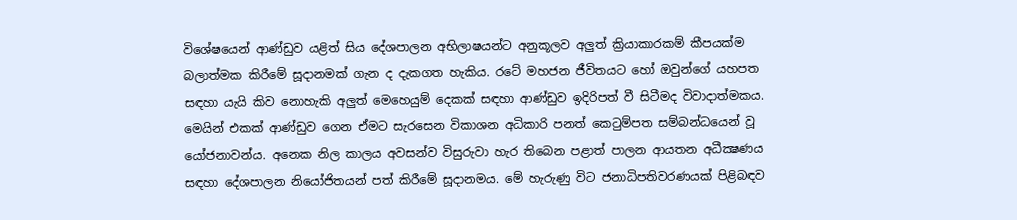විශේෂයෙන් ආණ්ඩුව යළිත් සිය දේශපාලන අභිලාෂයන්ට අනුකූලව අලුත් ක්‍රියාකාරකම් කීපයක්ම බලාත්මක කිරීමේ සූදානමක් ගැන ද දැකගත හැකිය. රටේ මහජන ජීවිතයට හෝ ඔවුන්ගේ යහපත සඳහා යැයි කිව නොහැකි අලුත් මෙහෙයුම් දෙකක් සඳහා ආණ්ඩුව ඉදිරිපත් වී සිටීමද විවාදාත්මකය. මෙයින් එකක් ආණ්ඩුව ගෙන ඒමට සැරසෙන විකාශන අධිකාරි පනත් කෙටුම්පත සම්බන්ධයෙන් වූ යෝජනාවන්ය. අනෙක නිල කාලය අවසන්ව විසුරුවා හැර තිබෙන පළාත් පාලන ආයතන අධීක්‍ෂණය සඳහා දේශපාලන නියෝජිතයන් පත් කිරීමේ සූදානමය. මේ හැරුණු විට ජනාධිපතිවරණයක් පිළිබඳව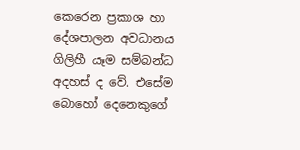කෙරෙන ප්‍රකාශ හා දේශපාලන අවධානය ගිලිහී යෑම සම්බන්ධ අදහස් ද වේ. එසේම බොහෝ දෙනෙකුගේ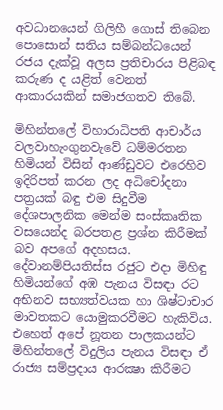අවධානයෙන් ගිලිහී ගොස් තිබෙන පොසොන් සතිය සම්බන්ධයෙන් රජය දැක්වූ අලස ප්‍රතිචාරය පිළිබඳ කරුණ ද යළිත් වෙනත් ආකාරයකින් සමාජගතව තිබේ.

මිහින්තලේ විහාරාධිපති ආචාර්ය වලවාහැංගුනවැවේ ධම්මරතන හිමියන් විසින් ආණ්ඩුවට එරෙහිව ඉදිරිපත් කරන ලද අධිචෝදනා පත්‍රයක් බඳු එම සිදුවීම දේශපාලනික මෙන්ම සංස්කෘතික වසයෙන්ද බරපතළ ප්‍රශ්න කිරීමක් බව අපගේ අදහසය. දේවානම්පියතිස්ස රජුට එදා මිහිඳු හිමියන්ගේ අඹ පැනය විසඳා රට අභිනව සභ්‍යත්වයක හා ශිෂ්ටාචාර මාවතකට යොමුකරවීමට හැකිවිය. එහෙත් අපේ නූතන පාලකයන්ට මිහින්තලේ විදුලිය පැනය විසඳා ඒ රාජ්‍ය සම්ප්‍රදාය ආරක්‍ෂා කිරීමට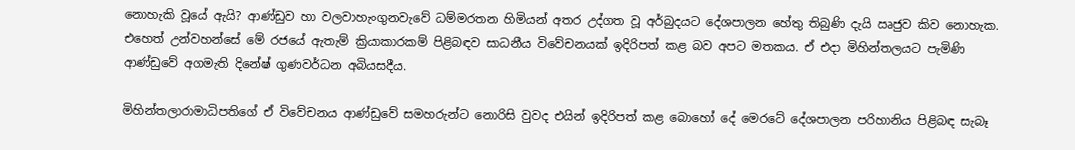නොහැකි වූයේ ඇයි? ආණ්ඩුව හා වලවාහැංගුනවැවේ ධම්මරතන හිමියන් අතර උද්ගත වූ අර්බුදයට දේශපාලන හේතු තිබුණි දැයි ඍජුව කිව නොහැක. එහෙත් උන්වහන්සේ මේ රජයේ ඇතැම් ක්‍රියාකාරකම් පිළිබඳව සාධනීය විවේචනයක් ඉදිරිපත් කළ බව අපට මතකය. ඒ එදා මිහින්තලයට පැමිණි ආණ්ඩුවේ අගමැති දිනේෂ් ගුණවර්ධන අබියසදීය.

මිහින්තලාරාමාධිපතිගේ ඒ විවේචනය ආණ්ඩුවේ සමහරුන්ට නොරිසි වුවද එයින් ඉදිරිපත් කළ බොහෝ දේ මෙරටේ දේශපාලන පරිහානිය පිළිබඳ සැබෑ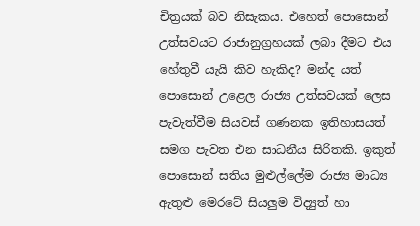චිත්‍රයක් බව නිසැකය. එහෙත් පොසොන් උත්සවයට රාජානුග්‍රහයක් ලබා දීමට එය හේතුවී යැයි කිව හැකිද? මන්ද යත් පොසොන් උළෙල රාජ්‍ය උත්සවයක් ලෙස පැවැත්වීම සියවස් ගණනක ඉතිහාසයත් සමග පැවත එන සාධනීය සිරිතකි. ඉකුත් පොසොන් සතිය මුළුල්ලේම රාජ්‍ය මාධ්‍ය ඇතුළු මෙරටේ සියලුම විද්‍යුත් හා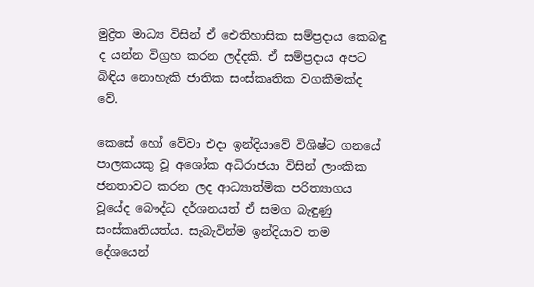මුද්‍රිත මාධ්‍ය විසින් ඒ ඓතිහාසික සම්ප්‍රදාය කෙබඳු ද යන්න විග්‍රහ කරන ලද්දකි. ඒ සම්ප්‍රදාය අපට බිඳිය නොහැකි ජාතික සංස්කෘතික වගකීමක්ද වේ.

කෙසේ හෝ වේවා එදා ඉන්දියාවේ විශිෂ්ට ගනයේ පාලකයකු වූ අශෝක අධිරාජයා විසින් ලාංකික ජනතාවට කරන ලද ආධ්‍යාත්මික පරිත්‍යාගය වූයේද බෞද්ධ දර්ශනයත් ඒ සමග බැඳුණු සංස්කෘතියත්ය. සැබැවින්ම ඉන්දියාව තම දේශයෙන්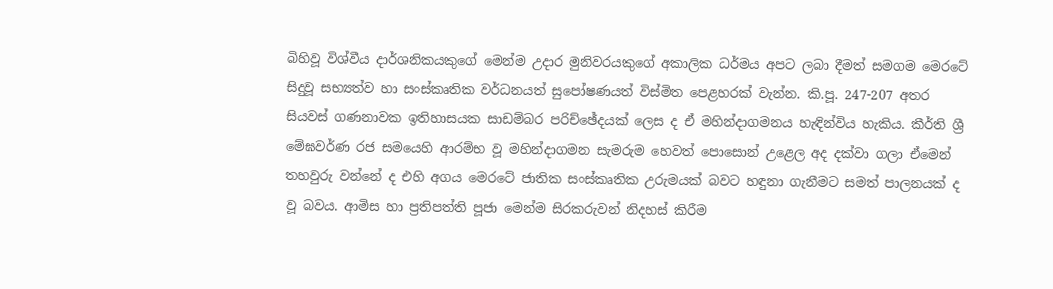බිහිවූ විශ්වීය දාර්ශනිකයකුගේ මෙන්ම උදාර මුනිවරයකුගේ අකාලික ධර්මය අපට ලබා දීමත් සමගම මෙරටේ සිදුවූ සභ්‍යත්ව හා සංස්කෘතික වර්ධනයත් සුපෝෂණයත් විස්මිත පෙළහරක් වැන්න. කි.පූ. 247-207 අතර සියවස් ගණනාවක ඉතිහාසයක සාඩම්බර පරිච්ඡේදයක් ලෙස ද ඒ මහින්දාගමනය හැඳින්විය හැකිය. කීර්ති ශ්‍රී මේඝවර්ණ රජ සමයෙහි ආරම්භ වූ මහින්දාගමන සැමරුම හෙවත් පොසොන් උළෙල අද දක්වා ගලා ඒමෙන් තහවුරු වන්නේ ද එහි අගය මෙරටේ ජාතික සංස්කෘතික උරුමයක් බවට හඳුනා ගැනීමට සමත් පාලනයක් ද වූ බවය. ආමිස හා ප්‍රතිපත්ති පූජා මෙන්ම සිරකරුවන් නිදහස් කිරීම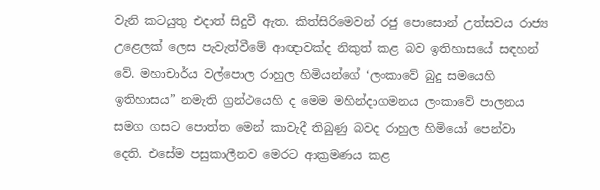වැනි කටයුතු එදාත් සිදුවී ඇත. කිත්සිරිමෙවන් රජු පොසොන් උත්සවය රාජ්‍ය උළෙලක් ලෙස පැවැත්වීමේ ආඥාවක්ද නිකුත් කළ බව ඉතිහාසයේ සඳහන් වේ. මහාචාර්ය වල්පොල රාහුල හිමියන්ගේ ‘ලංකාවේ බුදු සමයෙහි ඉතිහාසය” නමැති ග්‍රන්ථයෙහි ද මෙම මහින්දාගමනය ලංකාවේ පාලනය සමග ගසට පොත්ත මෙන් කාවැදී තිබුණු බවද රාහුල හිමියෝ පෙන්වා දෙති. එසේම පසුකාලීනව මෙරට ආක්‍රමණය කළ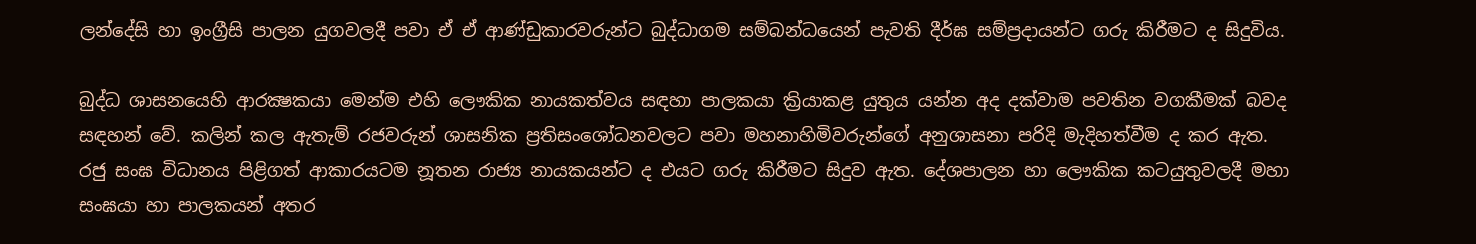ලන්දේසි හා ඉංග්‍රීසි පාලන යුගවලදී පවා ඒ ඒ ආණ්ඩුකාරවරුන්ට බුද්ධාගම සම්බන්ධයෙන් පැවති දීර්ඝ සම්ප්‍රදායන්ට ගරු කිරීමට ද සිදුවිය.

බුද්ධ ශාසනයෙහි ආරක්‍ෂකයා මෙන්ම එහි ලෞකික නායකත්වය සඳහා පාලකයා ක්‍රියාකළ යුතුය යන්න අද දක්වාම පවතින වගකීමක් බවද සඳහන් වේ. කලින් කල ඇතැම් රජවරුන් ශාසනික ප්‍රතිසංශෝධනවලට පවා මහනාහිමිවරුන්ගේ අනුශාසනා පරිදි මැදිහත්වීම ද කර ඇත. රජු සංඝ විධානය පිළිගත් ආකාරයටම නූතන රාජ්‍ය නායකයන්ට ද එයට ගරු කිරීමට සිදුව ඇත. දේශපාලන හා ලෞකික කටයුතුවලදී මහා සංඝයා හා පාලකයන් අතර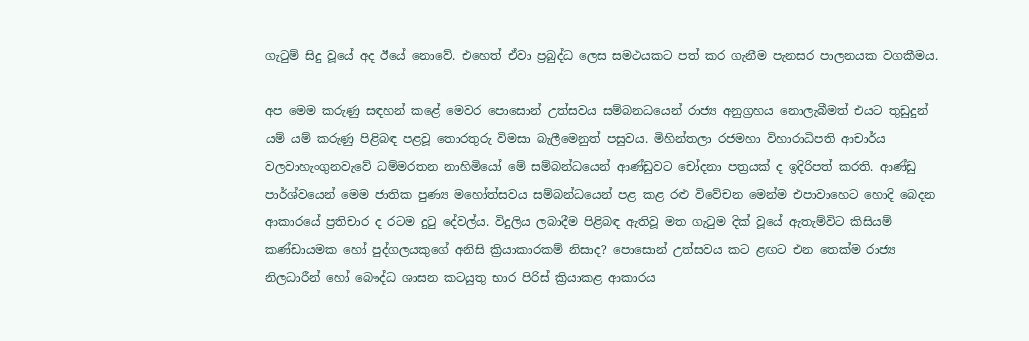ගැටුම් සිදු වූයේ අද ඊයේ නොවේ. එහෙත් ඒවා ප්‍රබුද්ධ ලෙස සමථයකට පත් කර ගැනීම පැනසර පාලනයක වගකීමය.

අප මෙම කරුණු සඳහන් කළේ මෙවර පොසොන් උත්සවය සම්බනධයෙන් රාජ්‍ය අනුග්‍රහය නොලැබීමත් එයට තුඩුදුන් යම් යම් කරුණු පිළිබඳ පළවූ තොරතුරු විමසා බැලීමෙනුත් පසුවය. මිහින්තලා රජමහා විහාරාධිපති ආචාර්ය වලවාහැංගුනවැවේ ධම්මරතන නාහිමියෝ මේ සම්බන්ධයෙන් ආණ්ඩුවට චෝදනා පත්‍රයක් ද ඉදිරිපත් කරති. ආණ්ඩු පාර්ශ්වයෙන් මෙම ජාතික පුණ්‍ය මහෝත්සවය සම්බන්ධයෙන් පළ කළ රළු විවේචන මෙන්ම එපාවාහෙට හොදි බෙදන ආකාරයේ ප්‍රතිචාර ද රටම දුටු දේවල්ය. විදුලිය ලබාදීම පිළිබඳ ඇතිවූ මත ගැටුම දික් වූයේ ඇතැම්විට කිසියම් කණ්ඩායමක හෝ පුද්ගලයකුගේ අනිසි ක්‍රියාකාරකම් නිසාද? පොසොන් උත්සවය කට ළඟට එන තෙක්ම රාජ්‍ය නිලධාරීන් හෝ බෞද්ධ ශාසන කටයුතු භාර පිරිස් ක්‍රියාකළ ආකාරය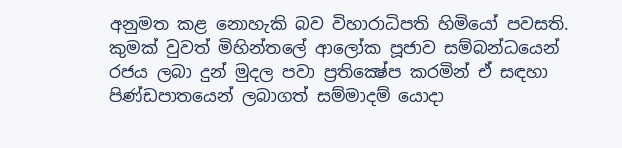අනුමත කළ නොහැකි බව විහාරාධිපති හිමියෝ පවසති. කුමක් වුවත් මිහින්තලේ ආලෝක පූජාව සම්බන්ධයෙන් රජය ලබා දුන් මුදල පවා ප්‍රතික්‍ෂේප කරමින් ඒ සඳහා පිණ්ඩපාතයෙන් ලබාගත් සම්මාදම් යොදා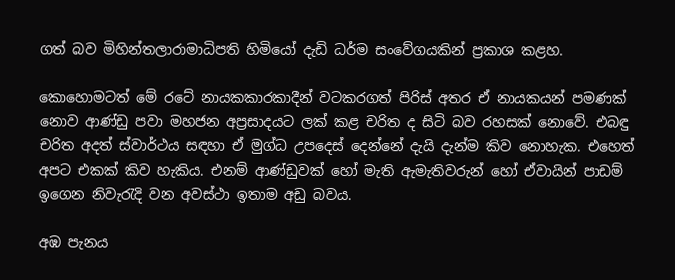ගත් බව මිහින්තලාරාමාධිපති හිමියෝ දැඩි ධර්ම සංවේගයකින් ප්‍රකාශ කළහ.

කොහොමටත් මේ රටේ නායකකාරකාදීන් වටකරගත් පිරිස් අතර ඒ නායකයන් පමණක් නොව ආණ්ඩු පවා මහජන අප්‍රසාදයට ලක් කළ චරිත ද සිටි බව රහසක් නොවේ. එබඳු චරිත අදත් ස්වාර්ථය සඳහා ඒ මුග්ධ උපදෙස් දෙන්නේ දැයි දැන්ම කිව නොහැක. එහෙත් අපට එකක් කිව හැකිය. එනම් ආණ්ඩුවක් හෝ මැති ඇමැතිවරුන් හෝ ඒවායින් පාඩම් ඉගෙන නිවැරැදි වන අවස්ථා ඉතාම අඩු බවය.

අඹ පැනය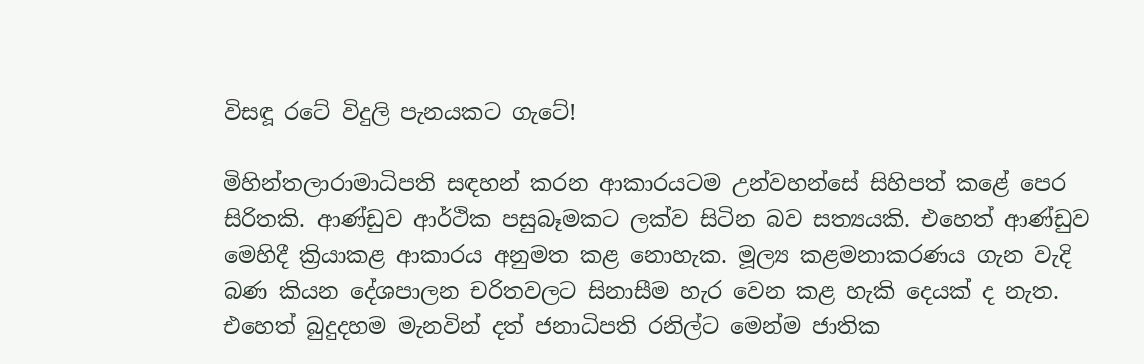විසඳූ රටේ විදුලි පැනයකට ගැටේ!

මිහින්තලාරාමාධිපති සඳහන් කරන ආකාරයටම උන්වහන්සේ සිහිපත් කළේ පෙර සිරිතකි. ආණ්ඩුව ආර්ථික පසුබෑමකට ලක්ව සිටින බව සත්‍යයකි. එහෙත් ආණ්ඩුව මෙහිදී ක්‍රියාකළ ආකාරය අනුමත කළ නොහැක. මූල්‍ය කළමනාකරණය ගැන වැදි බණ කියන දේශපාලන චරිතවලට සිනාසීම හැර වෙන කළ හැකි දෙයක් ද නැත. එහෙත් බුදුදහම මැනවින් දත් ජනාධිපති රනිල්ට මෙන්ම ජාතික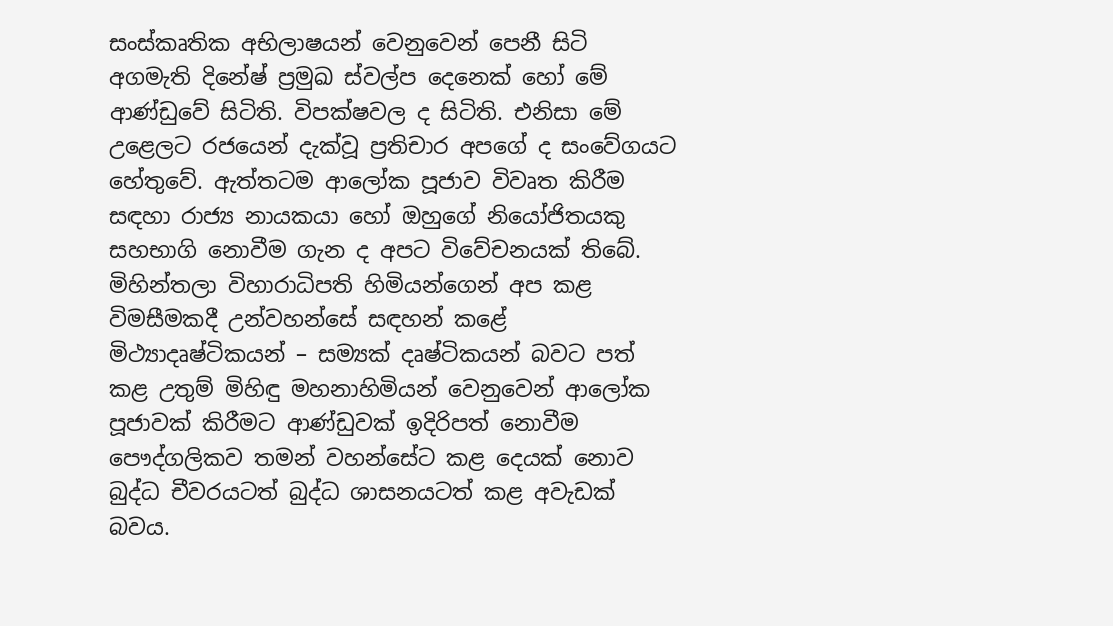සංස්කෘතික අභිලාෂයන් වෙනුවෙන් පෙනී සිටි අගමැති දිනේෂ් ප්‍රමුඛ ස්වල්ප දෙනෙක් හෝ මේ ආණ්ඩුවේ සිටිති. විපක්ෂවල ද සිටිති. එනිසා මේ උළෙලට රජයෙන් දැක්වූ ප්‍රතිචාර අපගේ ද සංවේගයට හේතුවේ. ඇත්තටම ආලෝක පූජාව විවෘත කිරීම සඳහා රාජ්‍ය නායකයා හෝ ඔහුගේ නියෝජිතයකු සහභාගි නොවීම ගැන ද අපට විවේචනයක් තිබේ. මිහින්තලා විහාරාධිපති හිමියන්ගෙන් අප කළ විමසීමකදී උන්වහන්සේ සඳහන් කළේ මිථ්‍යාදෘෂ්ටිකයන් – සම්‍යක් දෘෂ්ටිකයන් බවට පත් කළ උතුම් මිහිඳු මහනාහිමියන් වෙනුවෙන් ආලෝක පූජාවක් කිරීමට ආණ්ඩුවක් ඉදිරිපත් නොවීම පෞද්ගලිකව තමන් වහන්සේට කළ දෙයක් නොව බුද්ධ චීවරයටත් බුද්ධ ශාසනයටත් කළ අවැඩක් බවය.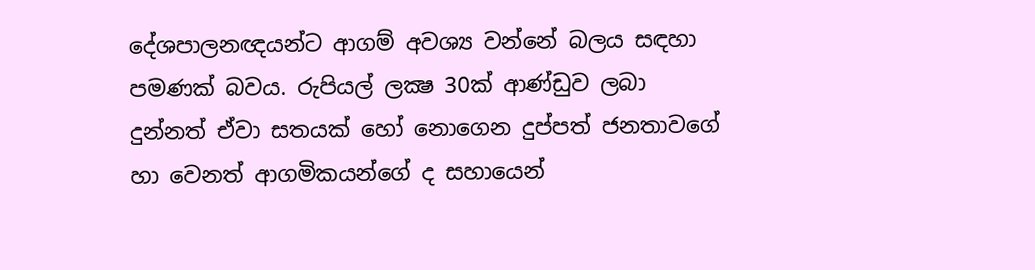දේශපාලනඥයන්ට ආගම් අවශ්‍ය වන්නේ බලය සඳහා පමණක් බවය. රුපියල් ලක්‍ෂ 30ක් ආණ්ඩුව ලබා දුන්නත් ඒවා සතයක් හෝ නොගෙන දුප්පත් ජනතාවගේ හා වෙනත් ආගමිකයන්ගේ ද සහායෙන්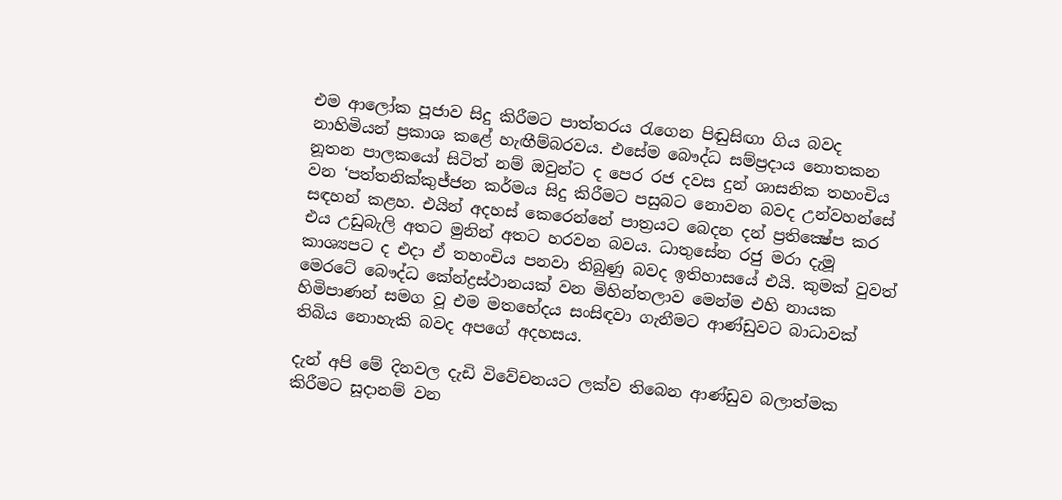එම ආලෝක පූජාව සිදු කිරීමට පාත්තරය රැගෙන පිඬුසිඟා ගිය බවද නාහිමියන් ප්‍රකාශ කළේ හැඟීම්බරවය. එසේම බෞද්ධ සම්ප්‍රදාය නොතකන නූතන පාලකයෝ සිටිත් නම් ඔවුන්ට ද පෙර රජ දවස දුන් ශාසනික තහංචිය වන ‘පත්තනික්කුජ්ජන කර්මය සිදු කිරීමට පසුබට නොවන බවද උන්වහන්සේ සඳහන් කළහ. එයින් අදහස් කෙරෙන්නේ පාත්‍රයට බෙදන දන් ප්‍රතික්‍ෂේප කර එය උඩුබැලි අතට මුනින් අතට හරවන බවය. ධාතුසේන රජු මරා දැමූ කාශ්‍යපට ද එදා ඒ තහංචිය පනවා තිබුණු බවද ඉතිහාසයේ එයි. කුමක් වුවත් මෙරටේ බෞද්ධ කේන්ද්‍රස්ථානයක් වන මිහින්තලාව මෙන්ම එහි නායක හිමිපාණන් සමග වූ එම මතභේදය සංසිඳවා ගැනීමට ආණ්ඩුවට බාධාවක් තිබිය නොහැකි බවද අපගේ අදහසය.

දැන් අපි මේ දිනවල දැඩි විවේචනයට ලක්ව තිබෙන ආණ්ඩුව බලාත්මක කිරීමට සූදානම් වන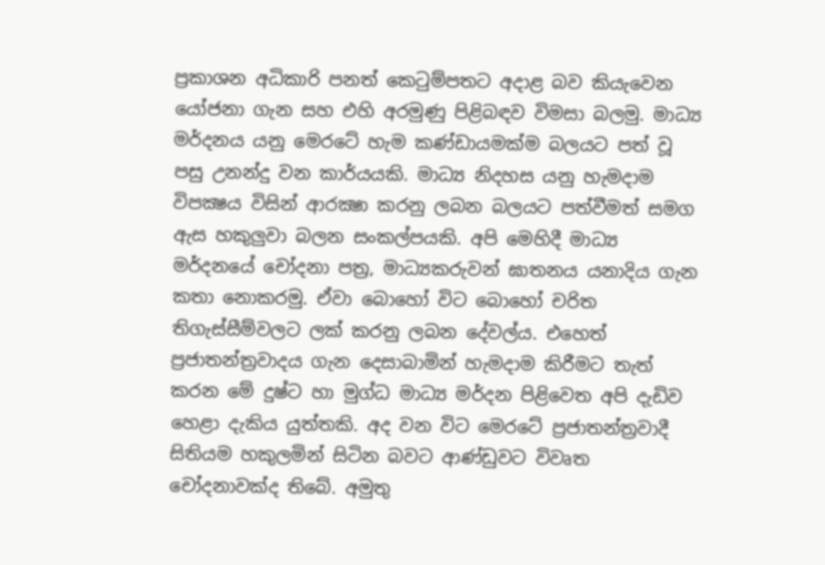ප්‍රකාශන අධිකාරි පනත් කෙටුම්පතට අදාළ බව කියැවෙන යෝජනා ගැන සහ එහි අරමුණු පිළිබඳව විමසා බලමු. මාධ්‍ය මර්දනය යනු මෙරටේ හැම කණ්ඩායමක්ම බලයට පත් වූ පසු උනන්දු වන කාර්යයකි. මාධ්‍ය නිදහස යනු හැමදාම විපක්‍ෂය විසින් ආරක්‍ෂා කරනු ලබන බලයට පත්වීමත් සමග ඇස හකුලුවා බලන සංකල්පයකි. අපි මෙහිදී මාධ්‍ය මර්දනයේ චෝදනා පත්‍ර, මාධ්‍යකරුවන් ඝාතනය යනාදිය ගැන කතා නොකරමු. ඒවා බොහෝ විට බොහෝ චරිත තිගැස්සීම්වලට ලක් කරනු ලබන දේවල්ය. එහෙත් ප්‍රජාතන්ත්‍රවාදය ගැන දෙසාබාමින් හැමදාම කිරීමට තැත් කරන මේ දුෂ්ට හා මුග්ධ මාධ්‍ය මර්දන පිළිවෙත අපි දැඩිව හෙළා දැකිය යුත්තකි. අද වන විට මෙරටේ ප්‍රජාතන්ත්‍රවාදී සිතියම හකුලමින් සිටින බවට ආණ්ඩුවට විවෘත චෝදනාවක්ද තිබේ. අමුතු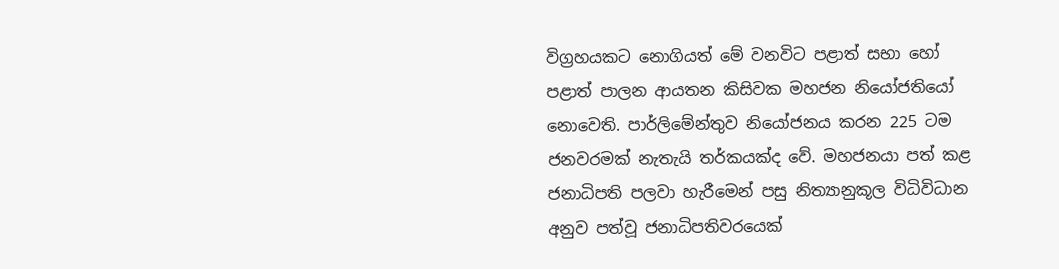විග්‍රහයකට නොගියත් මේ වනවිට පළාත් සභා හෝ පළාත් පාලන ආයතන කිසිවක මහජන නියෝජතියෝ නොවෙති. පාර්ලිමේන්තුව නියෝජනය කරන 225 ටම ජනවරමක් නැතැයි තර්කයක්ද වේ. මහජනයා පත් කළ ජනාධිපති පලවා හැරීමෙන් පසු නිත්‍යානුකූල විධිවිධාන අනුව පත්වූ ජනාධිපතිවරයෙක්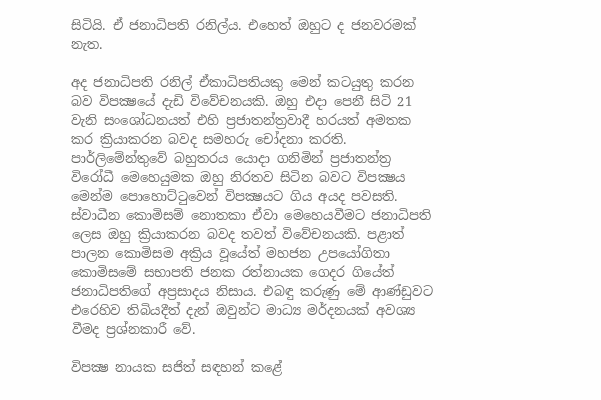සිටියි. ඒ ජනාධිපති රනිල්ය. එහෙත් ඔහුට ද ජනවරමක් නැත.

අද ජනාධිපති රනිල් ඒකාධිපතියකු මෙන් කටයුතු කරන බව විපක්‍ෂයේ දැඩි විවේචනයකි. ඔහු එදා පෙනී සිටි 21 වැනි සංශෝධනයත් එහි ප්‍රජාතන්ත්‍රවාදී හරයත් අමතක කර ක්‍රියාකරන බවද සමහරු චෝදනා කරති. පාර්ලිමේන්තුවේ බහුතරය යොදා ගනිමින් ප්‍රජාතන්ත්‍ර විරෝධී මෙහෙයුමක ඔහු නිරතව සිටින බවට විපක්‍ෂය මෙන්ම පොහොට්ටුවෙන් විපක්‍ෂයට ගිය අයද පවසති. ස්වාධීන කොමිසම් නොතකා ඒවා මෙහෙයවීමට ජනාධිපති ලෙස ඔහු ක්‍රියාකරන බවද තවත් විවේචනයකි. පළාත් පාලන කොමිසම අක්‍රිය වූයේත් මහජන උපයෝගිතා කොමිසමේ සභාපති ජනක රත්නායක ගෙදර ගියේත් ජනාධිපතිගේ අප්‍රසාදය නිසාය. එබඳු කරුණු මේ ආණ්ඩුවට එරෙහිව තිබියදීත් දැන් ඔවුන්ට මාධ්‍ය මර්දනයක් අවශ්‍ය වීමද ප්‍රශ්නකාරී වේ.

විපක්‍ෂ නායක සජිත් සඳහන් කළේ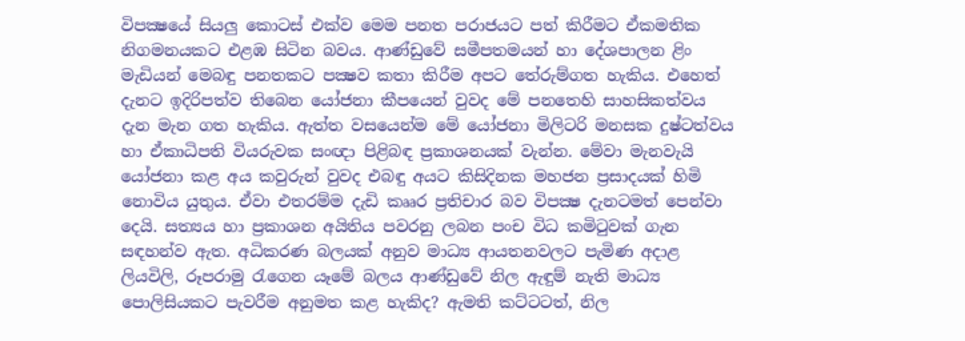විපක්‍ෂයේ සියලු කොටස් එක්ව මෙම පනත පරාජයට පත් කිරීමට ඒකමතික නිගමනයකට එළඹ සිටින බවය. ආණ්ඩුවේ සමීපතමයන් හා දේශපාලන ළිං මැඩියන් මෙබඳු පනතකට පක්‍ෂව කතා කිරීම අපට තේරුම්ගත හැකිය. එහෙත් දැනට ඉදිරිපත්ව තිබෙන යෝජනා කීපයෙන් වුවද මේ පනතෙහි සාහසිකත්වය දැන මැන ගත හැකිය. ඇත්ත වසයෙන්ම මේ යෝජනා මිලිටරි මනසක දුෂ්ටත්වය හා ඒකාධිපති වියරුවක සංඥා පිළිබඳ ප්‍රකාශනයක් වැන්න. මේවා මැනවැයි යෝජනා කළ අය කවුරුන් වුවද එබඳු අයට කිසිදිනක මහජන ප්‍රසාදයක් හිමි නොවිය යුතුය. ඒවා එතරම්ම දැඩි කෲර ප්‍රතිචාර බව විපක්‍ෂ දැනටමත් පෙන්වා දෙයි. සත්‍යය හා ප්‍රකාශන අයිතිය පවරනු ලබන පංච විධ කමිටුවක් ගැන සඳහන්ව ඇත. අධිකරණ බලයක් අනුව මාධ්‍ය ආයතනවලට පැමිණ අදාළ ලියවිලි, රූපරාමු රැගෙන යෑමේ බලය ආණ්ඩුවේ නිල ඇඳුම් නැති මාධ්‍ය පොලිසියකට පැවරීම අනුමත කළ හැකිද? ඇමති කට්ටටත්, නිල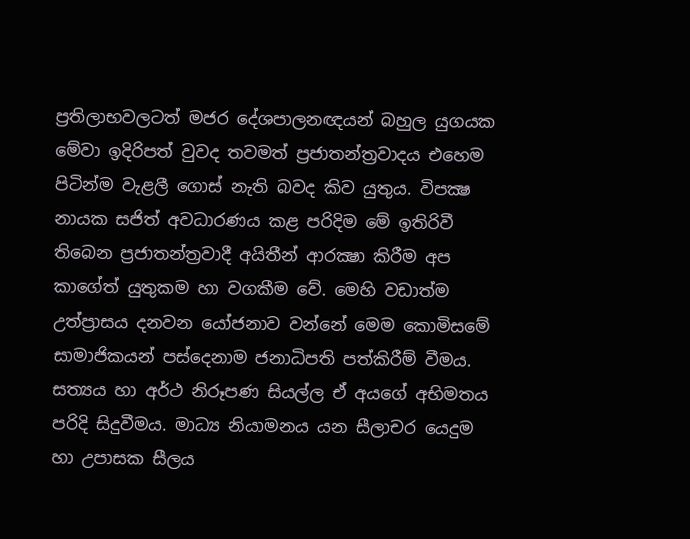ප්‍රතිලාභවලටත් මජර දේශපාලනඥයන් බහුල යුගයක මේවා ඉදිරිපත් වුවද තවමත් ප්‍රජාතන්ත්‍රවාදය එහෙම පිටින්ම වැළලී ගොස් නැති බවද කිව යුතුය. විපක්‍ෂ නායක සජිත් අවධාරණය කළ පරිදිම මේ ඉතිරිවී තිබෙන ප්‍රජාතන්ත්‍රවාදී අයිතීන් ආරක්‍ෂා කිරීම අප කාගේත් යුතුකම හා වගකීම වේ. මෙහි වඩාත්ම උත්ප්‍රාසය දනවන යෝජනාව වන්නේ මෙම කොමිසමේ සාමාජිකයන් පස්දෙනාම ජනාධිපති පත්කිරීම් වීමය. සත්‍යය හා අර්ථ නිරූපණ සියල්ල ඒ අයගේ අභිමතය පරිදි සිදුවීමය. මාධ්‍ය නියාමනය යන සීලාචර යෙදුම හා උපාසක සීලය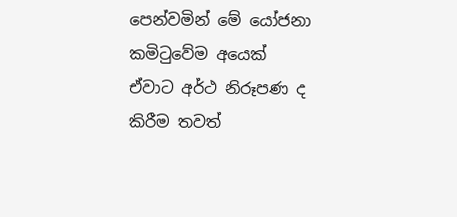පෙන්වමින් මේ යෝජනා කමිටුවේම අයෙක් ඒවාට අර්ථ නිරූපණ ද කිරීම තවත්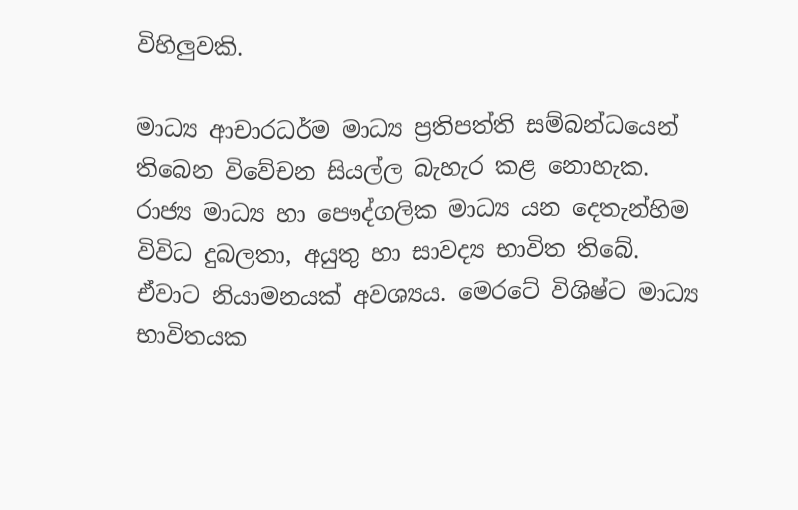විහිලුවකි.

මාධ්‍ය ආචාරධර්ම මාධ්‍ය ප්‍රතිපත්ති සම්බන්ධයෙන් තිබෙන විවේචන සියල්ල බැහැර කළ නොහැක. රාජ්‍ය මාධ්‍ය හා පෞද්ගලික මාධ්‍ය යන දෙතැන්හිම විවිධ දුබලතා, අයුතු හා සාවද්‍ය භාවිත තිබේ. ඒවාට නියාමනයක් අවශ්‍යය. මෙරටේ විශිෂ්ට මාධ්‍ය භාවිතයක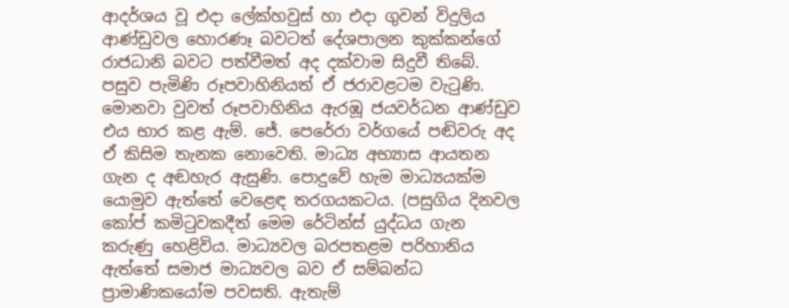ආදර්ශය වූ එදා ලේක්හවුස් හා එදා ගුවන් විදුලිය ආණ්ඩුවල හොරණෑ බවටත් දේශපාලන කුක්කන්ගේ රාජධානි බවට පත්වීමත් අද දක්වාම සිදුවී තිබේ. පසුව පැමිණි රූපවාහිනියත් ඒ ජරාවළටම වැටුණි. මොනවා වුවත් රූපවාහිනිය ඇරඹූ ජයවර්ධන ආණ්ඩුව එය භාර කළ ඇම්. ජේ. පෙරේරා වර්ගයේ පඬිවරු අද ඒ කිසිම තැනක නොවෙති. මාධ්‍ය අභ්‍යාස ආයතන ගැන ද අඬහැර ඇසුණි. පොදුවේ හැම මාධ්‍යයක්ම යොමුව ඇත්තේ වෙළෙඳ තරගයකටය. (පසුගිය දිනවල කෝප් කමිටුවකදීත් මෙම රේටින්ස් යුද්ධය ගැන කරුණු හෙළිවිය. මාධ්‍යවල බරපතළම පරිහානිය ඇත්තේ සමාජ මාධ්‍යවල බව ඒ සම්බන්ධ ප්‍රාමාණිකයෝම පවසති. ඇතැම්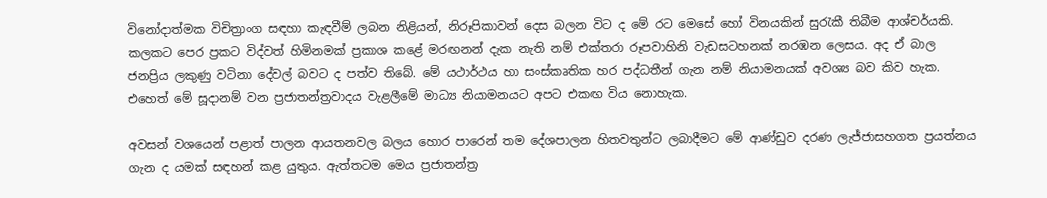විනෝදාත්මක විචිත්‍රාංග සඳහා කැඳවීම් ලබන නිළියන්, නිරූපිකාවන් දෙස බලන විට ද මේ රට මෙසේ හෝ විනයකින් සුරැකී තිබීම ආශ්චර්යකි. කලකට පෙර ප්‍රකට විද්වත් හිමිනමක් ප්‍රකාශ කළේ මරඟනන් දැක නැති නම් එක්තරා රූපවාහිනි වැඩසටහනක් නරඹන ලෙසය. අද ඒ බාල ජනප්‍රිය ලකුණු වටිනා දේවල් බවට ද පත්ව තිබේ. මේ යථාර්ථය හා සංස්කෘතික හර පද්ධතීන් ගැන නම් නියාමනයක් අවශ්‍ය බව කිව හැක. එහෙත් මේ සූදානම් වන ප්‍රජාතන්ත්‍රවාදය වැළලීමේ මාධ්‍ය නියාමනයට අපට එකඟ විය නොහැක.

අවසන් වශයෙන් පළාත් පාලන ආයතනවල බලය හොර පාරෙන් තම දේශපාලන හිතවතුන්ට ලබාදීමට මේ ආණ්ඩුව දරණ ලැජ්ජාසහගත ප්‍රයත්නය ගැන ද යමක් සඳහන් කළ යුතුය. ඇත්තටම මෙය ප්‍රජාතන්ත්‍ර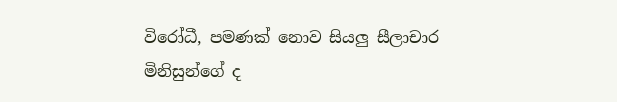විරෝධී, පමණක් නොව සියලු සීලාචාර මිනිසුන්ගේ ද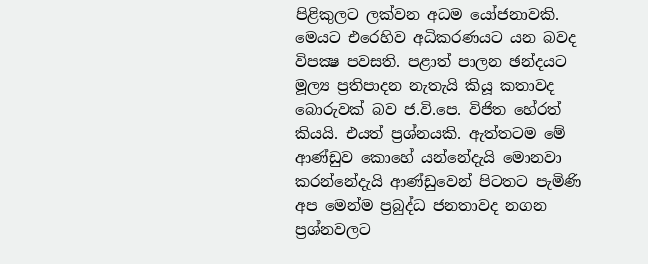පිළිකුලට ලක්වන අධම යෝජනාවකි. මෙයට එරෙහිව අධිකරණයට යන බවද විපක්‍ෂ පවසති. පළාත් පාලන ඡන්දයට මූල්‍ය ප්‍රතිපාදන නැතැයි කියූ කතාවද බොරුවක් බව ජ.වි.පෙ. විජිත හේරත් කියයි. එයත් ප්‍රශ්නයකි. ඇත්තටම මේ ආණ්ඩුව කොහේ යන්නේදැයි මොනවා කරන්නේදැයි ආණ්ඩුවෙන් පිටතට පැමිණි අප මෙන්ම ප්‍රබුද්ධ ජනතාවද නගන ප්‍රශ්නවලට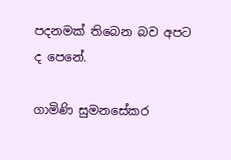පදනමක් තිබෙන බව අපට ද පෙනේ.

ගාමිණි සුමනසේකර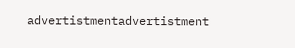advertistmentadvertistment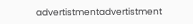advertistmentadvertistment